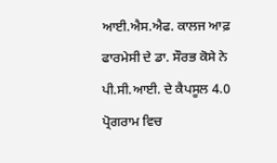ਆਈ.ਐਸ.ਐਫ. ਕਾਲਜ ਆਫ਼ ਫਾਰਮੇਸੀ ਦੇ ਡਾ. ਸੌਰਭ ਕੋਸੇ ਨੇ ਪੀ.ਸੀ.ਆਈ. ਦੇ ਕੈਪਸੂਲ 4.0 ਪ੍ਰੋਗਰਾਮ ਵਿਚ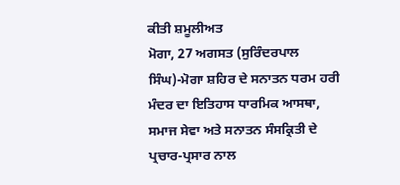ਕੀਤੀ ਸ਼ਮੂਲੀਅਤ
ਮੋਗਾ, 27 ਅਗਸਤ (ਸੁਰਿੰਦਰਪਾਲ ਸਿੰਘ)-ਮੋਗਾ ਸ਼ਹਿਰ ਦੇ ਸਨਾਤਨ ਧਰਮ ਹਰੀ ਮੰਦਰ ਦਾ ਇਤਿਹਾਸ ਧਾਰਮਿਕ ਆਸਥਾ, ਸਮਾਜ ਸੇਵਾ ਅਤੇ ਸਨਾਤਨ ਸੰਸਕ੍ਰਿਤੀ ਦੇ ਪ੍ਰਚਾਰ-ਪ੍ਰਸਾਰ ਨਾਲ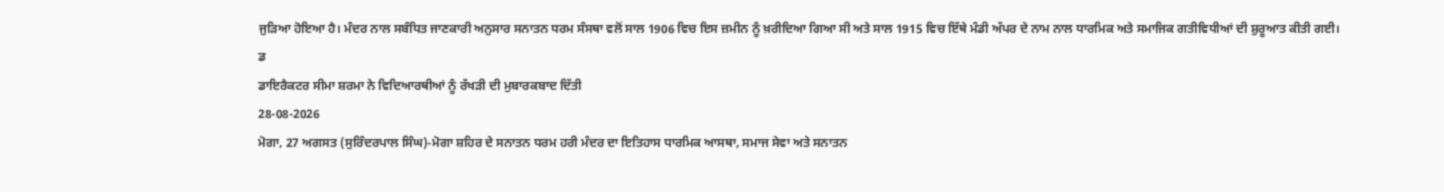ਜੁੜਿਆ ਹੋਇਆ ਹੈ। ਮੰਦਰ ਨਾਲ ਸਬੰਧਿਤ ਜਾਣਕਾਰੀ ਅਨੁਸਾਰ ਸਨਾਤਨ ਧਰਮ ਸੰਸਥਾ ਵਲੋਂ ਸਾਲ 1906 ਵਿਚ ਇਸ ਜ਼ਮੀਨ ਨੂੰ ਖ਼ਰੀਦਿਆ ਗਿਆ ਸੀ ਅਤੇ ਸਾਲ 1915 ਵਿਚ ਇੱਥੇ ਮੰਡੀ ਅੱਪਰ ਦੇ ਨਾਮ ਨਾਲ ਧਾਰਮਿਕ ਅਤੇ ਸਮਾਜਿਕ ਗਤੀਵਿਧੀਆਂ ਦੀ ਸ਼ੁਰੂਆਤ ਕੀਤੀ ਗਈ।
ਡ
ਡਾਇਰੈਕਟਰ ਸੀਮਾ ਸ਼ਰਮਾ ਨੇ ਵਿਦਿਆਰਥੀਆਂ ਨੂੰ ਰੱਖੜੀ ਦੀ ਮੁਬਾਰਕਬਾਦ ਦਿੱਤੀ
28-08-2026
ਮੋਗਾ, 27 ਅਗਸਤ (ਸੁਰਿੰਦਰਪਾਲ ਸਿੰਘ)-ਮੋਗਾ ਸ਼ਹਿਰ ਦੇ ਸਨਾਤਨ ਧਰਮ ਹਰੀ ਮੰਦਰ ਦਾ ਇਤਿਹਾਸ ਧਾਰਮਿਕ ਆਸਥਾ, ਸਮਾਜ ਸੇਵਾ ਅਤੇ ਸਨਾਤਨ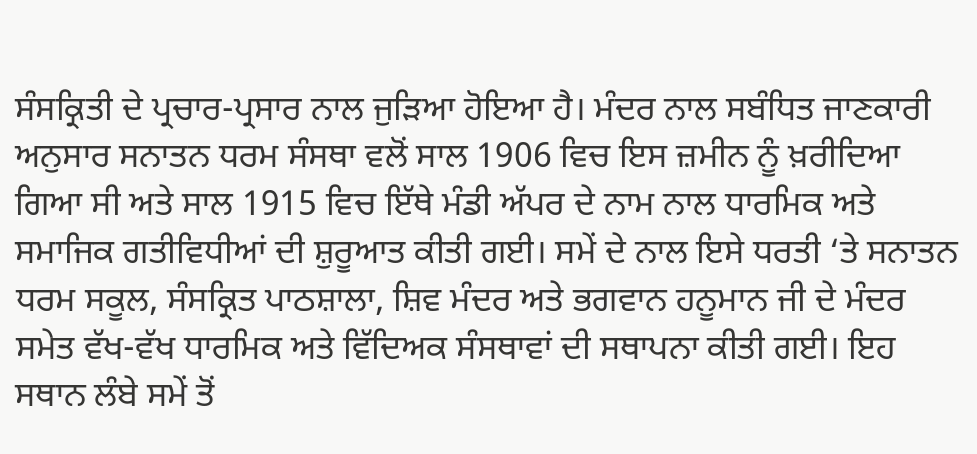ਸੰਸਕ੍ਰਿਤੀ ਦੇ ਪ੍ਰਚਾਰ-ਪ੍ਰਸਾਰ ਨਾਲ ਜੁੜਿਆ ਹੋਇਆ ਹੈ। ਮੰਦਰ ਨਾਲ ਸਬੰਧਿਤ ਜਾਣਕਾਰੀ ਅਨੁਸਾਰ ਸਨਾਤਨ ਧਰਮ ਸੰਸਥਾ ਵਲੋਂ ਸਾਲ 1906 ਵਿਚ ਇਸ ਜ਼ਮੀਨ ਨੂੰ ਖ਼ਰੀਦਿਆ ਗਿਆ ਸੀ ਅਤੇ ਸਾਲ 1915 ਵਿਚ ਇੱਥੇ ਮੰਡੀ ਅੱਪਰ ਦੇ ਨਾਮ ਨਾਲ ਧਾਰਮਿਕ ਅਤੇ ਸਮਾਜਿਕ ਗਤੀਵਿਧੀਆਂ ਦੀ ਸ਼ੁਰੂਆਤ ਕੀਤੀ ਗਈ। ਸਮੇਂ ਦੇ ਨਾਲ ਇਸੇ ਧਰਤੀ ‘ਤੇ ਸਨਾਤਨ ਧਰਮ ਸਕੂਲ, ਸੰਸਕ੍ਰਿਤ ਪਾਠਸ਼ਾਲਾ, ਸ਼ਿਵ ਮੰਦਰ ਅਤੇ ਭਗਵਾਨ ਹਨੂਮਾਨ ਜੀ ਦੇ ਮੰਦਰ ਸਮੇਤ ਵੱਖ-ਵੱਖ ਧਾਰਮਿਕ ਅਤੇ ਵਿੱਦਿਅਕ ਸੰਸਥਾਵਾਂ ਦੀ ਸਥਾਪਨਾ ਕੀਤੀ ਗਈ। ਇਹ ਸਥਾਨ ਲੰਬੇ ਸਮੇਂ ਤੋਂ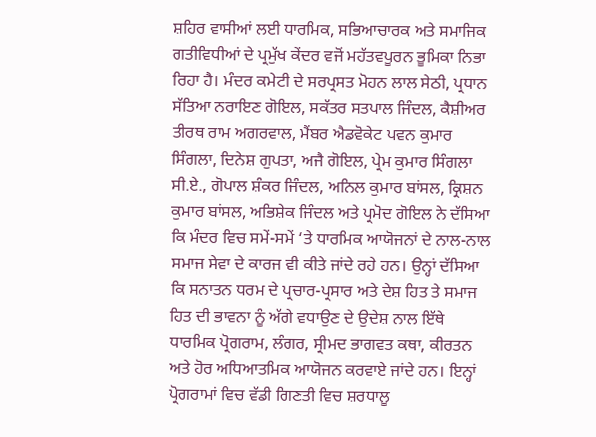ਸ਼ਹਿਰ ਵਾਸੀਆਂ ਲਈ ਧਾਰਮਿਕ, ਸਭਿਆਚਾਰਕ ਅਤੇ ਸਮਾਜਿਕ ਗਤੀਵਿਧੀਆਂ ਦੇ ਪ੍ਰਮੁੱਖ ਕੇਂਦਰ ਵਜੋਂ ਮਹੱਤਵਪੂਰਨ ਭੂਮਿਕਾ ਨਿਭਾ ਰਿਹਾ ਹੈ। ਮੰਦਰ ਕਮੇਟੀ ਦੇ ਸਰਪ੍ਰਸਤ ਮੋਹਨ ਲਾਲ ਸੇਠੀ, ਪ੍ਰਧਾਨ ਸੱਤਿਆ ਨਰਾਇਣ ਗੋਇਲ, ਸਕੱਤਰ ਸਤਪਾਲ ਜਿੰਦਲ, ਕੈਸ਼ੀਅਰ ਤੀਰਥ ਰਾਮ ਅਗਰਵਾਲ, ਮੈਂਬਰ ਐਡਵੋਕੇਟ ਪਵਨ ਕੁਮਾਰ ਸਿੰਗਲਾ, ਦਿਨੇਸ਼ ਗੁਪਤਾ, ਅਜੈ ਗੋਇਲ, ਪ੍ਰੇਮ ਕੁਮਾਰ ਸਿੰਗਲਾ ਸੀ.ਏ., ਗੋਪਾਲ ਸ਼ੰਕਰ ਜਿੰਦਲ, ਅਨਿਲ ਕੁਮਾਰ ਬਾਂਸਲ, ਕ੍ਰਿਸ਼ਨ ਕੁਮਾਰ ਬਾਂਸਲ, ਅਭਿਸ਼ੇਕ ਜਿੰਦਲ ਅਤੇ ਪ੍ਰਮੋਦ ਗੋਇਲ ਨੇ ਦੱਸਿਆ ਕਿ ਮੰਦਰ ਵਿਚ ਸਮੇਂ-ਸਮੇਂ ‘ਤੇ ਧਾਰਮਿਕ ਆਯੋਜਨਾਂ ਦੇ ਨਾਲ-ਨਾਲ ਸਮਾਜ ਸੇਵਾ ਦੇ ਕਾਰਜ ਵੀ ਕੀਤੇ ਜਾਂਦੇ ਰਹੇ ਹਨ। ਉਨ੍ਹਾਂ ਦੱਸਿਆ ਕਿ ਸਨਾਤਨ ਧਰਮ ਦੇ ਪ੍ਰਚਾਰ-ਪ੍ਰਸਾਰ ਅਤੇ ਦੇਸ਼ ਹਿਤ ਤੇ ਸਮਾਜ ਹਿਤ ਦੀ ਭਾਵਨਾ ਨੂੰ ਅੱਗੇ ਵਧਾਉਣ ਦੇ ਉਦੇਸ਼ ਨਾਲ ਇੱਥੇ ਧਾਰਮਿਕ ਪ੍ਰੋਗਰਾਮ, ਲੰਗਰ, ਸ੍ਰੀਮਦ ਭਾਗਵਤ ਕਥਾ, ਕੀਰਤਨ ਅਤੇ ਹੋਰ ਅਧਿਆਤਮਿਕ ਆਯੋਜਨ ਕਰਵਾਏ ਜਾਂਦੇ ਹਨ। ਇਨ੍ਹਾਂ ਪ੍ਰੋਗਰਾਮਾਂ ਵਿਚ ਵੱਡੀ ਗਿਣਤੀ ਵਿਚ ਸ਼ਰਧਾਲੂ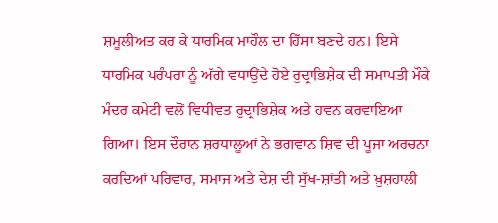ਸ਼ਮੂਲੀਅਤ ਕਰ ਕੇ ਧਾਰਮਿਕ ਮਾਹੌਲ ਦਾ ਹਿੱਸਾ ਬਣਦੇ ਹਨ। ਇਸੇ ਧਾਰਮਿਕ ਪਰੰਪਰਾ ਨੂੰ ਅੱਗੇ ਵਧਾਉਂਦੇ ਹੋਏ ਰੁਦ੍ਰਾਭਿਸ਼ੇਕ ਦੀ ਸਮਾਪਤੀ ਮੌਕੇ ਮੰਦਰ ਕਮੇਟੀ ਵਲੋਂ ਵਿਧੀਵਤ ਰੁਦ੍ਰਾਭਿਸ਼ੇਕ ਅਤੇ ਹਵਨ ਕਰਵਾਇਆ ਗਿਆ। ਇਸ ਦੌਰਾਨ ਸ਼ਰਧਾਲੂਆਂ ਨੇ ਭਗਵਾਨ ਸ਼ਿਵ ਦੀ ਪੂਜਾ ਅਰਚਨਾ ਕਰਦਿਆਂ ਪਰਿਵਾਰ, ਸਮਾਜ ਅਤੇ ਦੇਸ਼ ਦੀ ਸੁੱਖ-ਸ਼ਾਂਤੀ ਅਤੇ ਖ਼ੁਸ਼ਹਾਲੀ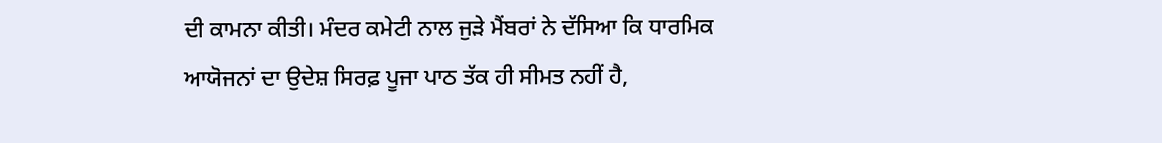ਦੀ ਕਾਮਨਾ ਕੀਤੀ। ਮੰਦਰ ਕਮੇਟੀ ਨਾਲ ਜੁੜੇ ਮੈਂਬਰਾਂ ਨੇ ਦੱਸਿਆ ਕਿ ਧਾਰਮਿਕ ਆਯੋਜਨਾਂ ਦਾ ਉਦੇਸ਼ ਸਿਰਫ਼ ਪੂਜਾ ਪਾਠ ਤੱਕ ਹੀ ਸੀਮਤ ਨਹੀਂ ਹੈ,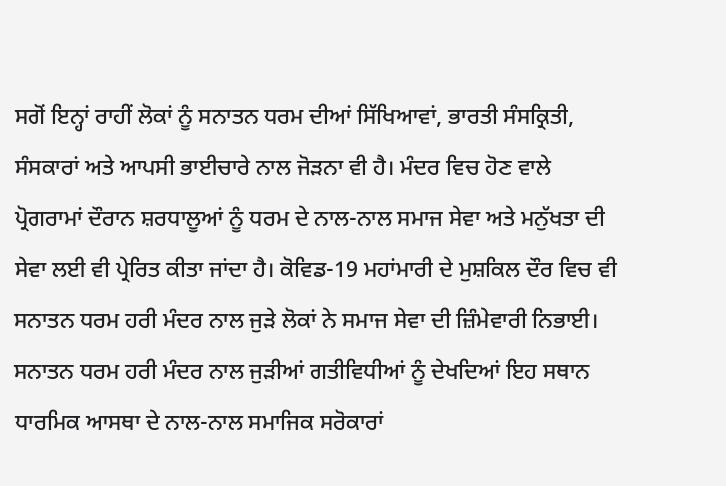ਸਗੋਂ ਇਨ੍ਹਾਂ ਰਾਹੀਂ ਲੋਕਾਂ ਨੂੰ ਸਨਾਤਨ ਧਰਮ ਦੀਆਂ ਸਿੱਖਿਆਵਾਂ, ਭਾਰਤੀ ਸੰਸਕ੍ਰਿਤੀ, ਸੰਸਕਾਰਾਂ ਅਤੇ ਆਪਸੀ ਭਾਈਚਾਰੇ ਨਾਲ ਜੋੜਨਾ ਵੀ ਹੈ। ਮੰਦਰ ਵਿਚ ਹੋਣ ਵਾਲੇ ਪ੍ਰੋਗਰਾਮਾਂ ਦੌਰਾਨ ਸ਼ਰਧਾਲੂਆਂ ਨੂੰ ਧਰਮ ਦੇ ਨਾਲ-ਨਾਲ ਸਮਾਜ ਸੇਵਾ ਅਤੇ ਮਨੁੱਖਤਾ ਦੀ ਸੇਵਾ ਲਈ ਵੀ ਪ੍ਰੇਰਿਤ ਕੀਤਾ ਜਾਂਦਾ ਹੈ। ਕੋਵਿਡ-19 ਮਹਾਂਮਾਰੀ ਦੇ ਮੁਸ਼ਕਿਲ ਦੌਰ ਵਿਚ ਵੀ ਸਨਾਤਨ ਧਰਮ ਹਰੀ ਮੰਦਰ ਨਾਲ ਜੁੜੇ ਲੋਕਾਂ ਨੇ ਸਮਾਜ ਸੇਵਾ ਦੀ ਜ਼ਿੰਮੇਵਾਰੀ ਨਿਭਾਈ। ਸਨਾਤਨ ਧਰਮ ਹਰੀ ਮੰਦਰ ਨਾਲ ਜੁੜੀਆਂ ਗਤੀਵਿਧੀਆਂ ਨੂੰ ਦੇਖਦਿਆਂ ਇਹ ਸਥਾਨ ਧਾਰਮਿਕ ਆਸਥਾ ਦੇ ਨਾਲ-ਨਾਲ ਸਮਾਜਿਕ ਸਰੋਕਾਰਾਂ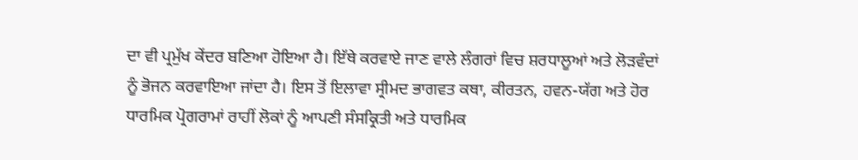ਦਾ ਵੀ ਪ੍ਰਮੁੱਖ ਕੇਂਦਰ ਬਣਿਆ ਹੋਇਆ ਹੈ। ਇੱਥੇ ਕਰਵਾਏ ਜਾਣ ਵਾਲੇ ਲੰਗਰਾਂ ਵਿਚ ਸ਼ਰਧਾਲੂਆਂ ਅਤੇ ਲੋੜਵੰਦਾਂ ਨੂੰ ਭੋਜਨ ਕਰਵਾਇਆ ਜਾਂਦਾ ਹੈ। ਇਸ ਤੋਂ ਇਲਾਵਾ ਸ੍ਰੀਮਦ ਭਾਗਵਤ ਕਥਾ, ਕੀਰਤਨ, ਹਵਨ-ਯੱਗ ਅਤੇ ਹੋਰ ਧਾਰਮਿਕ ਪ੍ਰੋਗਰਾਮਾਂ ਰਾਹੀਂ ਲੋਕਾਂ ਨੂੰ ਆਪਣੀ ਸੰਸਕ੍ਰਿਤੀ ਅਤੇ ਧਾਰਮਿਕ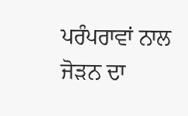ਪਰੰਪਰਾਵਾਂ ਨਾਲ ਜੋੜਨ ਦਾ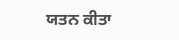ਯਤਨ ਕੀਤਾ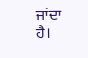ਜਾਂਦਾ ਹੈ।